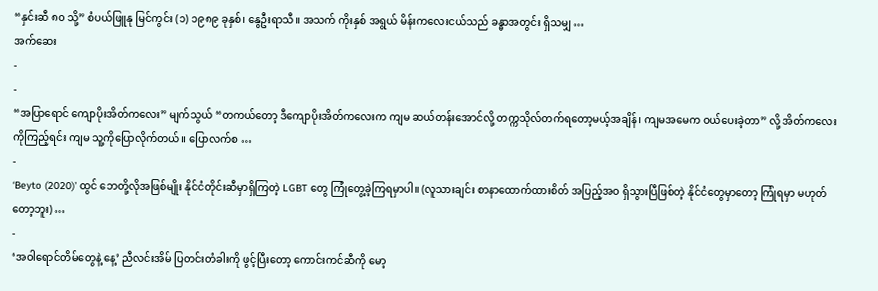“နှင်းဆီ ၈၀ သို့” စံပယ်ဖြူနု မြင်ကွင်း (၁) ၁၉၈၉ ခုနှစ်၊ နွေဦးရာသီ။ အသက် ကိုးနှစ် အရွယ် မိန်းကလေးငယ်သည် ခန္ဓာအတွင်း ရှိသမျှ …
အက်ဆေး
-
-
“အပြာရောင် ကျောပိုးအိတ်ကလေး” မျက်သွယ် “တကယ်တော့ ဒီကျောပိုးအိတ်ကလေးက ကျမ ဆယ်တန်းအောင်လို့ တက္ကသိုလ်တက်ရတော့မယ့်အချိန်၊ ကျမအမေက ဝယ်ပေးခဲ့တာ” လို့ အိတ်ကလေးကိုကြည့်ရင်း ကျမ သူ့ကိုပြောလိုက်တယ်။ ပြောလက်စ …
-
‘Beyto (2020)’ ထွင် ဘေတို့လိုအဖြစ်မျိုး နိုင်ငံတိုင်းဆီမှာရှိကြတဲ့ LGBT တွေ ကြုံတွေ့ခဲ့ကြရမှာပါ။ (လူသားချင်း စာနာထောက်ထားစိတ် အပြည့်အဝ ရှိသွားပြီဖြစ်တဲ့ နိုင်ငံတွေမှာတော့ ကြုံရမှာ မဟုတ်တော့ဘူး) …
-
‘အဝါရောင်တိမ်တွေနဲ့ နေ့’ ညီလင်းအိမ် ပြတင်းတံခါးကို ဖွင့်ပြီးတော့ ကောင်းကင်ဆီကို မော့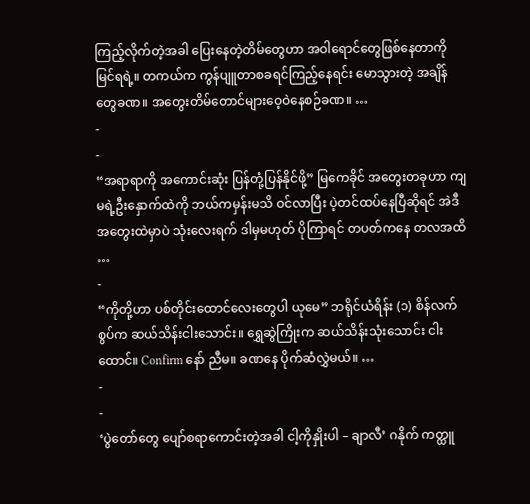ကြည့်လိုက်တဲ့အခါ ပြေးနေတဲ့တိမ်တွေဟာ အဝါရောင်တွေဖြစ်နေတာကို မြင်ရရဲ့။ တကယ်က ကွန်ပျူတာစခရင်ကြည့်နေရင်း မောသွားတဲ့ အချိန်တွေခဏ။ အတွေးတိမ်တောင်များဝေ့ဝဲနေစဉ်ခဏ။ …
-
-
“အရာရာကို အကောင်းဆုံး ပြန်တုံ့ပြန်နိုင်ဖို့” မြကေခိုင် အတွေးတခုဟာ ကျမရဲ့ဦးနှောက်ထဲကို ဘယ်ကမှန်းမသိ ဝင်လာပြီး ပဲ့တင်ထပ်နေပြီဆိုရင် အဲဒီအတွေးထဲမှာပဲ သုံးလေးရက် ဒါမှမဟုတ် ပိုကြာရင် တပတ်ကနေ တလအထိ …
-
“ကိုတို့ဟာ ပစ်တိုင်းထောင်လေးတွေပါ ယုမေ” ဘရိုင်ယံရိန်း (၁) စိန်လက်စွပ်က ဆယ်သိန်းငါးသောင်း။ ရွှေဆွဲကြိုးက ဆယ်သိန်းသုံးသောင်း ငါးထောင်။ Confirm နော် ညီမ။ ခဏနေ ပိုက်ဆံလွှဲမယ်။ …
-
-
‘ပွဲတော်တွေ ပျော်စရာကောင်းတဲ့အခါ ငါ့ကိုနှိုးပါ – ချာလီ’ ဂနိုက် ကတ္ထူ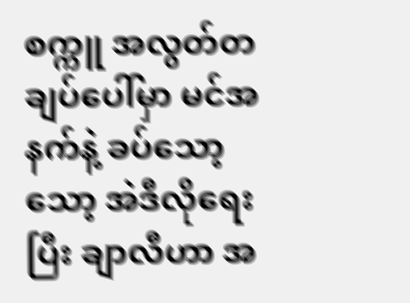စက္ကူ အလွတ်တချပ်ပေါ်မှာ မင်အနက်နဲ့ ခပ်သော့သော့ အဲဒီလိုရေးပြီး ချာလီဟာ အ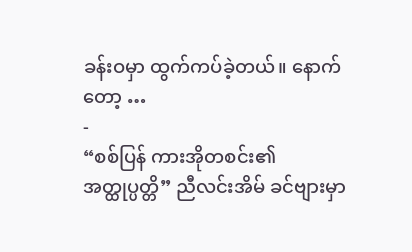ခန်းဝမှာ ထွက်ကပ်ခဲ့တယ်။ နောက်တော့ …
-
“စစ်ပြန် ကားအိုတစင်း၏ အတ္ထုပ္ပတ္တိ” ညီလင်းအိမ် ခင်ဗျားမှာ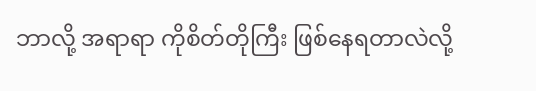ဘာလို့ အရာရာ ကိုစိတ်တိုကြီး ဖြစ်နေရတာလဲလို့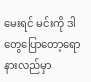မေးရင် မင်းကို ဒါတွေပြောတော့ရော နားလည်မှာ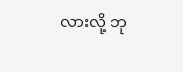လားလို့ ဘု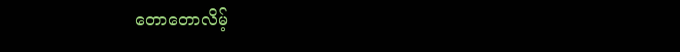တောတောလိမ့်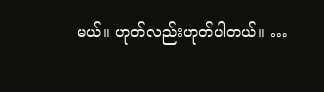မယ်။ ဟုတ်လည်းဟုတ်ပါတယ်။ …